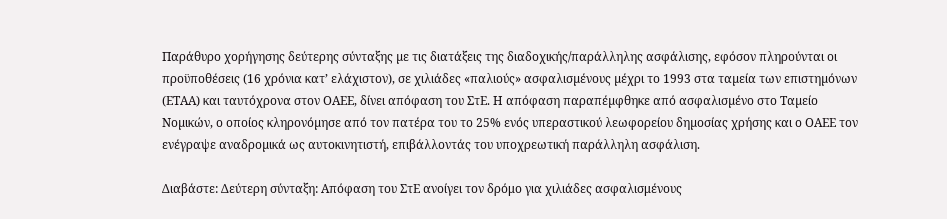Παράθυρο χορήγησης δεύτερης σύνταξης µε τις διατάξεις της διαδοχικής/παράλληλης ασφάλισης, εφόσον πληρούνται οι προϋποθέσεις (16 χρόνια κατ’ ελάχιστον), σε χιλιάδες «παλιούς» ασφαλισµένους µέχρι το 1993 στα ταµεία των επιστηµόνων (ΕΤΑΑ) και ταυτόχρονα στον ΟΑΕΕ, δίνει απόφαση του ΣτΕ. Η απόφαση παραπέµφθηκε από ασφαλισµένο στο Ταµείο Νοµικών, ο οποίος κληρονόµησε από τον πατέρα του το 25% ενός υπεραστικού λεωφορείου δηµοσίας χρήσης και ο ΟΑΕΕ τον ενέγραψε αναδροµικά ως αυτοκινητιστή, επιβάλλοντάς του υποχρεωτική παράλληλη ασφάλιση.

Διαβάστε: Δεύτερη σύνταξη: Απόφαση του ΣτΕ ανοίγει τον δρόμο για χιλιάδες ασφαλισμένους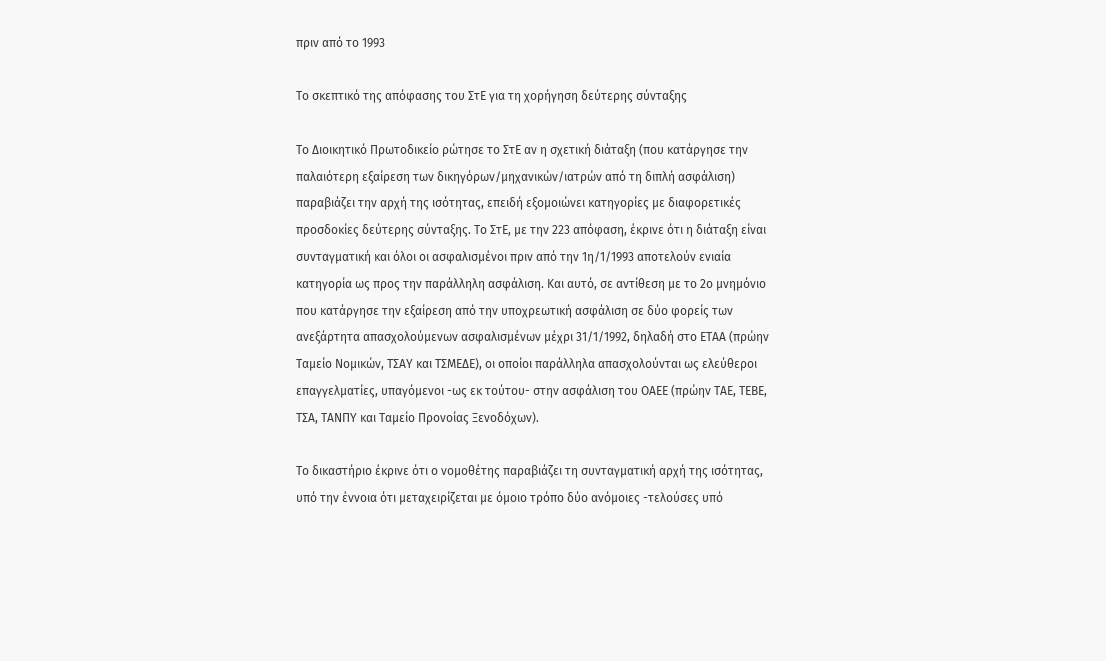πριν από το 1993

Το σκεπτικό της απόφασης του ΣτΕ για τη χορήγηση δεύτερης σύνταξης

Το ∆ιοικητικό Πρωτοδικείο ρώτησε το ΣτΕ αν η σχετική διάταξη (που κατάργησε την παλαιότερη εξαίρεση των δικηγόρων/µηχανικών/ιατρών από τη διπλή ασφάλιση) παραβιάζει την αρχή της ισότητας, επειδή εξοµοιώνει κατηγορίες µε διαφορετικές προσδοκίες δεύτερης σύνταξης. Το ΣτΕ, µε την 223 απόφαση, έκρινε ότι η διάταξη είναι συνταγµατική και όλοι οι ασφαλισµένοι πριν από την 1η/1/1993 αποτελούν ενιαία κατηγορία ως προς την παράλληλη ασφάλιση. Και αυτό, σε αντίθεση µε το 2ο µνηµόνιο που κατάργησε την εξαίρεση από την υποχρεωτική ασφάλιση σε δύο φορείς των ανεξάρτητα απασχολούµενων ασφαλισµένων µέχρι 31/1/1992, δηλαδή στο ΕΤΑΑ (πρώην Ταµείο Νοµικών, ΤΣΑΥ και ΤΣΜΕ∆Ε), οι οποίοι παράλληλα απασχολούνται ως ελεύθεροι επαγγελµατίες, υπαγόµενοι -ως εκ τούτου- στην ασφάλιση του ΟΑΕΕ (πρώην ΤΑΕ, ΤΕΒΕ, ΤΣΑ, ΤΑΝΠΥ και Ταµείο Προνοίας Ξενοδόχων).

Το δικαστήριο έκρινε ότι ο νοµοθέτης παραβιάζει τη συνταγµατική αρχή της ισότητας, υπό την έννοια ότι µεταχειρίζεται µε όµοιο τρόπο δύο ανόµοιες -τελούσες υπό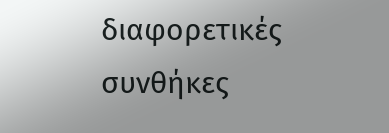διαφορετικές συνθήκες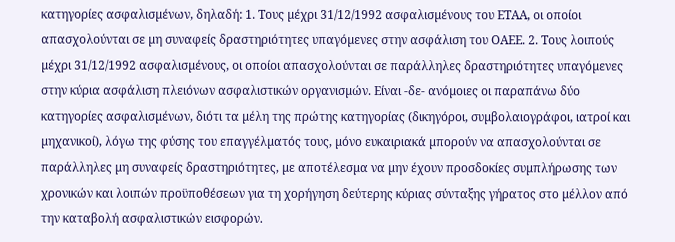κατηγορίες ασφαλισµένων, δηλαδή: 1. Τους µέχρι 31/12/1992 ασφαλισµένους του ΕΤΑΑ, οι οποίοι απασχολούνται σε µη συναφείς δραστηριότητες υπαγόµενες στην ασφάλιση του ΟΑΕΕ. 2. Τους λοιπούς µέχρι 31/12/1992 ασφαλισµένους, οι οποίοι απασχολούνται σε παράλληλες δραστηριότητες υπαγόµενες στην κύρια ασφάλιση πλειόνων ασφαλιστικών οργανισµών. Είναι -δε- ανόµοιες οι παραπάνω δύο κατηγορίες ασφαλισµένων, διότι τα µέλη της πρώτης κατηγορίας (δικηγόροι, συµβολαιογράφοι, ιατροί και µηχανικοί), λόγω της φύσης του επαγγέλµατός τους, µόνο ευκαιριακά µπορούν να απασχολούνται σε παράλληλες µη συναφείς δραστηριότητες, µε αποτέλεσµα να µην έχουν προσδοκίες συµπλήρωσης των χρονικών και λοιπών προϋποθέσεων για τη χορήγηση δεύτερης κύριας σύνταξης γήρατος στο µέλλον από την καταβολή ασφαλιστικών εισφορών.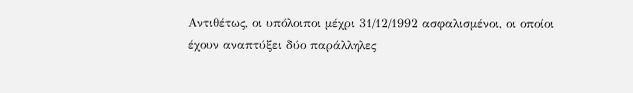Αντιθέτως, οι υπόλοιποι µέχρι 31/12/1992 ασφαλισµένοι, οι οποίοι έχουν αναπτύξει δύο παράλληλες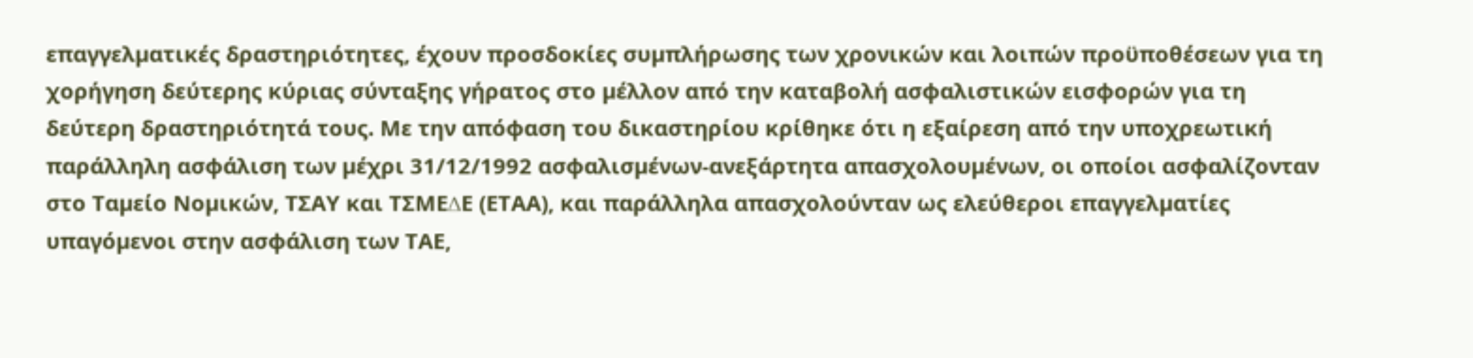επαγγελµατικές δραστηριότητες, έχουν προσδοκίες συµπλήρωσης των χρονικών και λοιπών προϋποθέσεων για τη χορήγηση δεύτερης κύριας σύνταξης γήρατος στο µέλλον από την καταβολή ασφαλιστικών εισφορών για τη δεύτερη δραστηριότητά τους. Με την απόφαση του δικαστηρίου κρίθηκε ότι η εξαίρεση από την υποχρεωτική παράλληλη ασφάλιση των µέχρι 31/12/1992 ασφαλισµένων-ανεξάρτητα απασχολουµένων, οι οποίοι ασφαλίζονταν στο Ταµείο Νοµικών, ΤΣΑΥ και ΤΣΜΕ∆Ε (ΕΤΑΑ), και παράλληλα απασχολούνταν ως ελεύθεροι επαγγελµατίες υπαγόµενοι στην ασφάλιση των ΤΑΕ,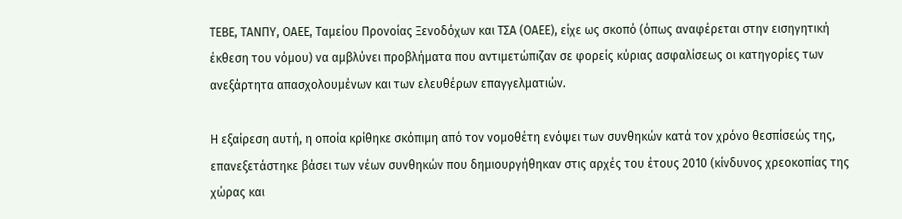ΤΕΒΕ, ΤΑΝΠΥ, ΟΑΕΕ, Ταµείου Προνοίας Ξενοδόχων και ΤΣΑ (ΟΑΕΕ), είχε ως σκοπό (όπως αναφέρεται στην εισηγητική έκθεση του νόµου) να αµβλύνει προβλήµατα που αντιµετώπιζαν σε φορείς κύριας ασφαλίσεως οι κατηγορίες των ανεξάρτητα απασχολουµένων και των ελευθέρων επαγγελµατιών.

Η εξαίρεση αυτή, η οποία κρίθηκε σκόπιµη από τον νοµοθέτη ενόψει των συνθηκών κατά τον χρόνο θεσπίσεώς της, επανεξετάστηκε βάσει των νέων συνθηκών που δηµιουργήθηκαν στις αρχές του έτους 2010 (κίνδυνος χρεοκοπίας της χώρας και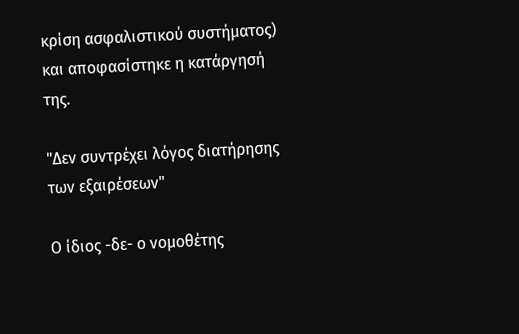κρίση ασφαλιστικού συστήµατος) και αποφασίστηκε η κατάργησή της.

"Δεν συντρέχει λόγος διατήρησης των εξαιρέσεων"

Ο ίδιος -δε- ο νοµοθέτης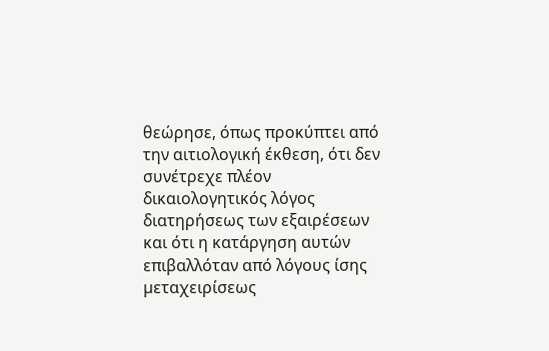θεώρησε, όπως προκύπτει από την αιτιολογική έκθεση, ότι δεν συνέτρεχε πλέον δικαιολογητικός λόγος διατηρήσεως των εξαιρέσεων και ότι η κατάργηση αυτών επιβαλλόταν από λόγους ίσης µεταχειρίσεως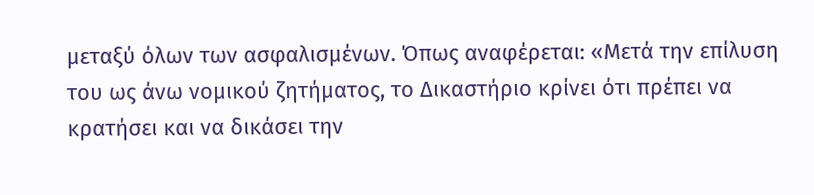µεταξύ όλων των ασφαλισµένων. Όπως αναφέρεται: «Μετά την επίλυση του ως άνω νοµικού ζητήµατος, το ∆ικαστήριο κρίνει ότι πρέπει να κρατήσει και να δικάσει την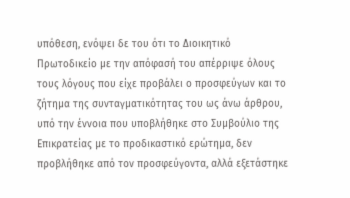υπόθεση, ενόψει δε του ότι το ∆ιοικητικό Πρωτοδικείο µε την απόφασή του απέρριψε όλους τους λόγους που είχε προβάλει ο προσφεύγων και το ζήτηµα της συνταγµατικότητας του ως άνω άρθρου, υπό την έννοια που υποβλήθηκε στο Συµβούλιο της Επικρατείας µε το προδικαστικό ερώτηµα, δεν προβλήθηκε από τον προσφεύγοντα, αλλά εξετάστηκε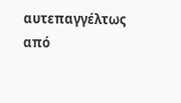αυτεπαγγέλτως από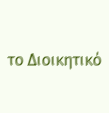το ∆ιοικητικό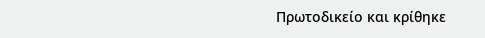Πρωτοδικείο και κρίθηκε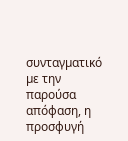συνταγµατικό µε την παρούσα απόφαση, η προσφυγή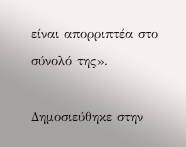είναι απορριπτέα στο σύνολό της».

Δημοσιεύθηκε στην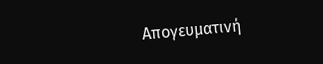Απογευματινή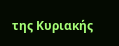της Κυριακής